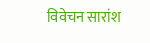विवेचन सारांश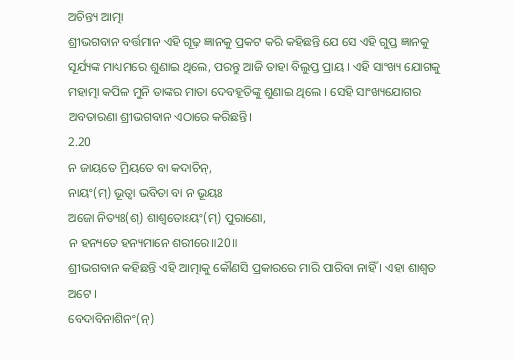ଅଚିନ୍ତ୍ୟ ଆତ୍ମା
ଶ୍ରୀଭଗବାନ ବର୍ତ୍ତମାନ ଏହି ଗୂଢ଼ ଜ୍ଞାନକୁ ପ୍ରକଟ କରି କହିଛନ୍ତି ଯେ ସେ ଏହି ଗୁପ୍ତ ଜ୍ଞାନକୁ ସୂର୍ଯ୍ୟଙ୍କ ମାଧ୍ୟମରେ ଶୁଣାଇ ଥିଲେ, ପରନ୍ତୁ ଆଜି ତାହା ବିଲୁପ୍ତ ପ୍ରାୟ । ଏହି ସାଂଖ୍ୟ ଯୋଗକୁ ମହାତ୍ମା କପିଳ ମୁନି ତାଙ୍କର ମାତା ଦେବହୂତିଙ୍କୁ ଶୁଣାଇ ଥିଲେ । ସେହି ସାଂଖ୍ୟଯୋଗର ଅବତାରଣା ଶ୍ରୀଭଗବାନ ଏଠାରେ କରିଛନ୍ତି।
2.20
ନ ଜାୟତେ ମ୍ରିୟତେ ବା କଦାଚିନ୍,
ନାୟଂ(ମ୍) ଭୂତ୍ୱା ଭବିତା ବା ନ ଭୂୟଃ
ଅଜୋ ନିତ୍ୟଃ(ଶ୍) ଶାଶ୍ୱତୋଽୟଂ(ମ୍) ପୁରାଣୋ,
ନ ହନ୍ୟତେ ହନ୍ୟମାନେ ଶରୀରେ॥20॥
ଶ୍ରୀଭଗବାନ କହିଛନ୍ତି ଏହି ଆତ୍ମାକୁ କୌଣସି ପ୍ରକାରରେ ମାରି ପାରିବା ନାହିଁ । ଏହା ଶାଶ୍ୱତ ଅଟେ ।
ବେଦାବିନାଶିନଂ(ନ୍)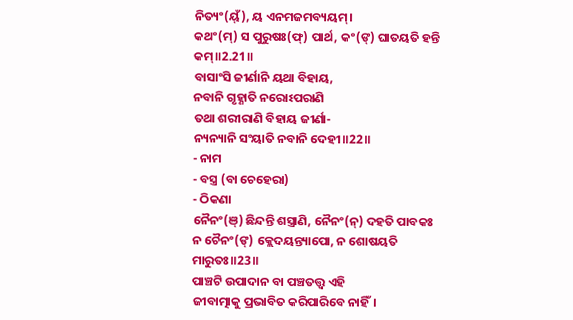ନିତ୍ୟଂ(ୟ୍ଁ), ୟ ଏନମଜମବ୍ୟୟମ୍।
କଥଂ(ମ୍) ସ ପୁରୁଷଃ(ଫ୍) ପାର୍ଥ, କଂ(ଙ୍) ଘାତୟତି ହନ୍ତି କମ୍॥2.21॥
ବାସାଂସି ଜୀର୍ଣାନି ୟଥା ବିହାୟ,
ନବାନି ଗୃହ୍ଣାତି ନରୋଽପରାଣି
ତଥା ଶରୀରାଣି ବିହାୟ ଜୀର୍ଣା-
ନ୍ୟନ୍ୟାନି ସଂୟାତି ନବାନି ଦେହୀ॥22॥
- ନାମ
- ବସ୍ତ୍ର (ବା ଚେହେରା)
- ଠିକଣା
ନୈନଂ(ଞ୍) ଛିନ୍ଦନ୍ତି ଶସ୍ତ୍ରାଣି, ନୈନଂ(ନ୍) ଦହତି ପାବକଃ
ନ ଚୈନଂ(ଙ୍) କ୍ଲେଦୟନ୍ତ୍ୟାପୋ, ନ ଶୋଷୟତି ମାରୁତଃ॥23॥
ପାଞ୍ଚଟି ଉପାଦାନ ବା ପଞ୍ଚତତ୍ତ୍ୱ ଏହି
ଜୀବାତ୍ମାକୁ ପ୍ରଭାବିତ କରିପାରିବେ ନାହିଁ।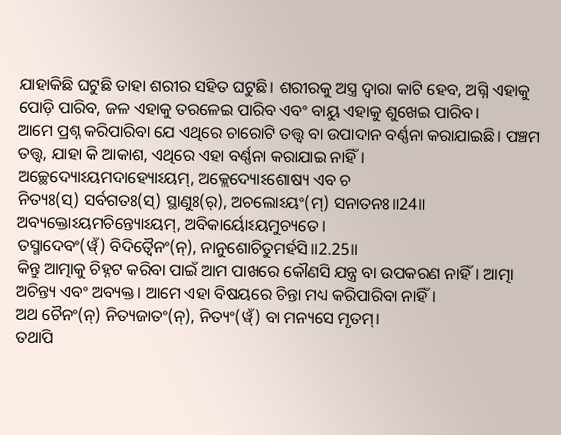ଯାହାକିଛି ଘଟୁଛି ତାହା ଶରୀର ସହିତ ଘଟୁଛି। ଶରୀରକୁ ଅସ୍ତ୍ର ଦ୍ୱାରା କାଟି ହେବ, ଅଗ୍ନି ଏହାକୁ ପୋଡ଼ି ପାରିବ, ଜଳ ଏହାକୁ ତରଳେଇ ପାରିବ ଏବଂ ବାୟୁ ଏହାକୁ ଶୁଖେଇ ପାରିବ।
ଆମେ ପ୍ରଶ୍ନ କରିପାରିବା ଯେ ଏଥିରେ ଚାରୋଟି ତତ୍ତ୍ୱ ବା ଉପାଦାନ ବର୍ଣ୍ଣନା କରାଯାଇଛି। ପଞ୍ଚମ ତତ୍ତ୍ୱ, ଯାହା କି ଆକାଶ, ଏଥିରେ ଏହା ବର୍ଣ୍ଣନା କରାଯାଇ ନାହିଁ।
ଅଚ୍ଛେଦ୍ୟୋଽୟମଦାହ୍ୟୋଽୟମ୍, ଅକ୍ଲେଦ୍ୟୋଽଶୋଷ୍ୟ ଏବ ଚ
ନିତ୍ୟଃ(ସ୍) ସର୍ବଗତଃ(ସ୍) ସ୍ଥାଣୁଃ(ର୍), ଅଚଲୋଽୟଂ(ମ୍) ସନାତନଃ॥24॥
ଅବ୍ୟକ୍ତୋଽୟମଚିନ୍ତ୍ୟୋଽୟମ୍, ଅବିକାର୍ୟୋଽୟମୁଚ୍ୟତେ।
ତସ୍ମାଦେବଂ(ୱ୍ଁ) ବିଦିତ୍ୱୈନଂ(ନ୍), ନାନୁଶୋଚିତୁମର୍ହସି॥2.25॥
କିନ୍ତୁ ଆତ୍ମାକୁ ଚିହ୍ନଟ କରିବା ପାଇଁ ଆମ ପାଖରେ କୌଣସି ଯନ୍ତ୍ର ବା ଉପକରଣ ନାହିଁ। ଆତ୍ମା ଅଚିନ୍ତ୍ୟ ଏବଂ ଅବ୍ୟକ୍ତ। ଆମେ ଏହା ବିଷୟରେ ଚିନ୍ତା ମଧ୍ୟ କରିପାରିବା ନାହିଁ।
ଅଥ ଚୈନଂ(ନ୍) ନିତ୍ୟଜାତଂ(ନ୍), ନିତ୍ୟଂ(ୱ୍ଁ) ବା ମନ୍ୟସେ ମୃତମ୍।
ତଥାପି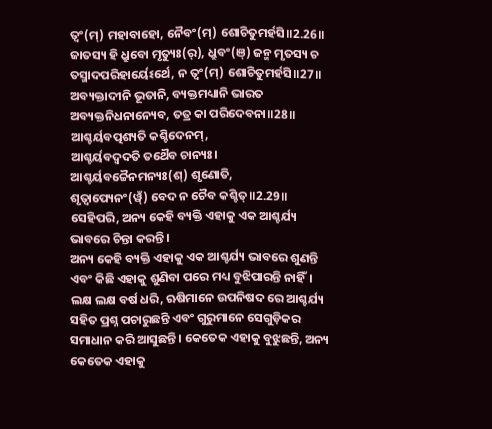ତ୍ୱଂ(ମ୍) ମହାବାହୋ, ନୈବଂ(ମ୍) ଶୋଚିତୁମର୍ହସି॥2.26॥
ଜାତସ୍ୟ ହି ଧ୍ରୁବୋ ମୃତ୍ୟୁଃ(ର୍), ଧ୍ରୁବଂ(ଞ୍) ଜନ୍ମ ମୃତସ୍ୟ ଚ
ତସ୍ମାଦପରିହାର୍ୟେଽର୍ଥେ, ନ ତ୍ୱଂ(ମ୍) ଶୋଚିତୁମର୍ହସି॥27॥
ଅବ୍ୟକ୍ତାଦୀନି ଭୂତାନି, ବ୍ୟକ୍ତମଧ୍ୟାନି ଭାରତ
ଅବ୍ୟକ୍ତନିଧନାନ୍ୟେବ, ତତ୍ର କା ପରିଦେବନା॥28॥
ଆଶ୍ଚର୍ୟବତ୍ପଶ୍ୟତି କଶ୍ଚିଦେନମ୍,
ଆଶ୍ଚର୍ୟବଦ୍ୱଦତି ତଥୈବ ଚାନ୍ୟଃ।
ଆଶ୍ଚର୍ୟବଚ୍ଚୈନମନ୍ୟଃ(ଶ୍) ଶୃଣୋତି,
ଶୃତ୍ୱାପ୍ୟେନଂ(ୱ୍ଁ) ବେଦ ନ ଚୈବ କଶ୍ଚିତ୍॥2.29॥
ସେହିପରି, ଅନ୍ୟ କେହି ବ୍ୟକ୍ତି ଏହାକୁ ଏକ ଆଶ୍ଚର୍ଯ୍ୟ ଭାବରେ ଚିନ୍ତା କରନ୍ତି।
ଅନ୍ୟ କେହି ବ୍ୟକ୍ତି ଏହାକୁ ଏକ ଆଶ୍ଚର୍ଯ୍ୟ ଭାବରେ ଶୁଣନ୍ତି ଏବଂ କିଛି ଏହାକୁ ଶୁଣିବା ପରେ ମଧ୍ୟ ବୁଝିପାରନ୍ତି ନାହିଁ।
ଲକ୍ଷ ଲକ୍ଷ ବର୍ଷ ଧରି, ଋଷିମାନେ ଉପନିଷଦ ରେ ଆଶ୍ଚର୍ଯ୍ୟ ସହିତ ପ୍ରଶ୍ନ ପଚାରୁଛନ୍ତି ଏବଂ ଗୁରୁମାନେ ସେଗୁଡ଼ିକର ସମାଧାନ କରି ଆସୁଛନ୍ତି। କେତେକ ଏହାକୁ ବୁଝୁଛନ୍ତି, ଅନ୍ୟ କେତେକ ଏହାକୁ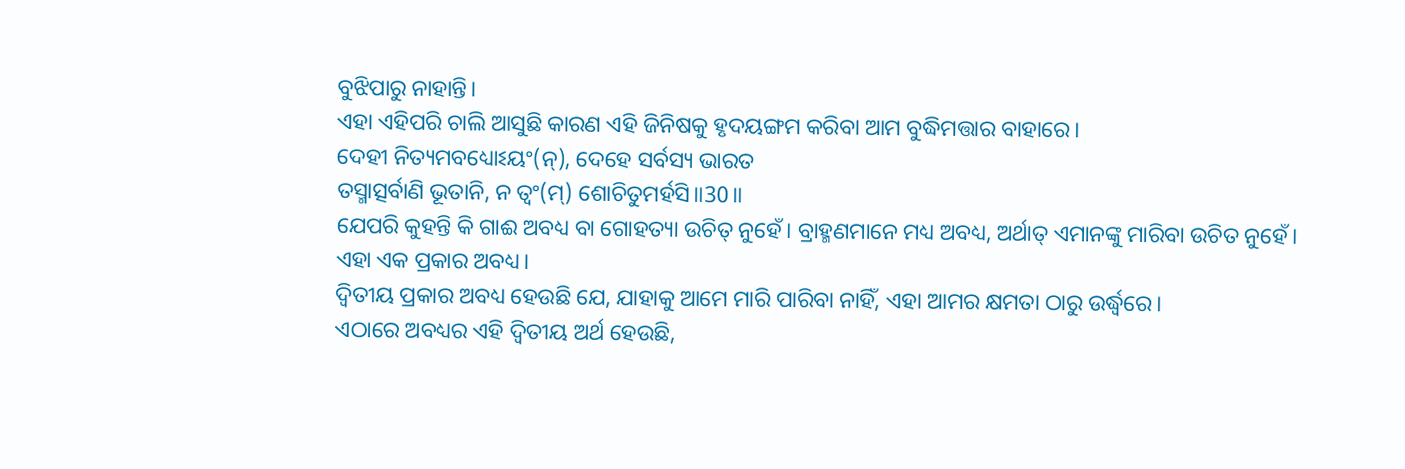ବୁଝିପାରୁ ନାହାନ୍ତି।
ଏହା ଏହିପରି ଚାଲି ଆସୁଛି କାରଣ ଏହି ଜିନିଷକୁ ହୃଦୟଙ୍ଗମ କରିବା ଆମ ବୁଦ୍ଧିମତ୍ତାର ବାହାରେ।
ଦେହୀ ନିତ୍ୟମବଧ୍ୟୋଽୟଂ(ନ୍), ଦେହେ ସର୍ବସ୍ୟ ଭାରତ
ତସ୍ମାତ୍ସର୍ବାଣି ଭୂତାନି, ନ ତ୍ୱଂ(ମ୍) ଶୋଚିତୁମର୍ହସି॥30॥
ଯେପରି କୁହନ୍ତି କି ଗାଈ ଅବଧ୍ୟ ବା ଗୋହତ୍ୟା ଉଚିତ୍ ନୁହେଁ। ବ୍ରାହ୍ମଣମାନେ ମଧ୍ୟ ଅବଧ୍ୟ, ଅର୍ଥାତ୍ ଏମାନଙ୍କୁ ମାରିବା ଉଚିତ ନୁହେଁ। ଏହା ଏକ ପ୍ରକାର ଅବଧ୍ୟ।
ଦ୍ୱିତୀୟ ପ୍ରକାର ଅବଧ୍ୟ ହେଉଛି ଯେ, ଯାହାକୁ ଆମେ ମାରି ପାରିବା ନାହିଁ, ଏହା ଆମର କ୍ଷମତା ଠାରୁ ଉର୍ଦ୍ଧ୍ୱରେ।
ଏଠାରେ ଅବଧ୍ୟର ଏହି ଦ୍ୱିତୀୟ ଅର୍ଥ ହେଉଛି,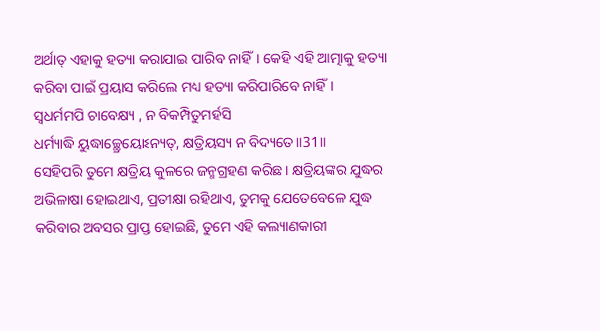ଅର୍ଥାତ୍ ଏହାକୁ ହତ୍ୟା କରାଯାଇ ପାରିବ ନାହିଁ। କେହି ଏହି ଆତ୍ମାକୁ ହତ୍ୟା କରିବା ପାଇଁ ପ୍ରୟାସ କରିଲେ ମଧ୍ୟ ହତ୍ୟା କରିପାରିବେ ନାହିଁ।
ସ୍ୱଧର୍ମମପି ଚାବେକ୍ଷ୍ୟ , ନ ବିକମ୍ପିତୁମର୍ହସି
ଧର୍ମ୍ୟାଦ୍ଧି ୟୁଦ୍ଧାଚ୍ଛ୍ରେୟୋଽନ୍ୟତ୍, କ୍ଷତ୍ରିୟସ୍ୟ ନ ବିଦ୍ୟତେ॥31॥
ସେହିପରି ତୁମେ କ୍ଷତ୍ରିୟ କୁଳରେ ଜନ୍ମଗ୍ରହଣ କରିଛ। କ୍ଷତ୍ରିୟଙ୍କର ଯୁଦ୍ଧର ଅଭିଳାଷା ହୋଇଥାଏ, ପ୍ରତୀକ୍ଷା ରହିଥାଏ, ତୁମକୁ ଯେତେବେଳେ ଯୁଦ୍ଧ କରିବାର ଅବସର ପ୍ରାପ୍ତ ହୋଇଛି, ତୁମେ ଏହି କଲ୍ୟାଣକାରୀ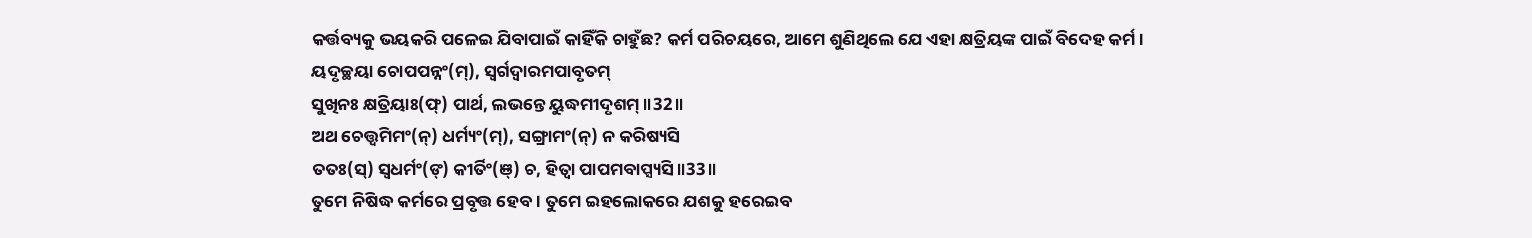କର୍ତ୍ତବ୍ୟକୁ ଭୟକରି ପଳେଇ ଯିବାପାଇଁ କାହିଁକି ଚାହୁଁଛ? କର୍ମ ପରିଚୟରେ, ଆମେ ଶୁଣିଥିଲେ ଯେ ଏହା କ୍ଷତ୍ରିୟଙ୍କ ପାଇଁ ବିଦେହ କର୍ମ।
ୟଦୃଚ୍ଛୟା ଚୋପପନ୍ନଂ(ମ୍), ସ୍ୱର୍ଗଦ୍ୱାରମପାବୃତମ୍
ସୁଖିନଃ କ୍ଷତ୍ରିୟାଃ(ଫ୍) ପାର୍ଥ, ଲଭନ୍ତେ ୟୁଦ୍ଧମୀଦୃଶମ୍॥32॥
ଅଥ ଚେତ୍ତ୍ୱମିମଂ(ନ୍) ଧର୍ମ୍ୟଂ(ମ୍), ସଙ୍ଗ୍ରାମଂ(ନ୍) ନ କରିଷ୍ୟସି
ତତଃ(ସ୍) ସ୍ୱଧର୍ମଂ(ଙ୍) କୀର୍ତିଂ(ଞ୍) ଚ, ହିତ୍ୱା ପାପମବାପ୍ସ୍ୟସି॥33॥
ତୁମେ ନିଷିଦ୍ଧ କର୍ମରେ ପ୍ରବୃତ୍ତ ହେବ। ତୁମେ ଇହଲୋକରେ ଯଶକୁ ହରେଇବ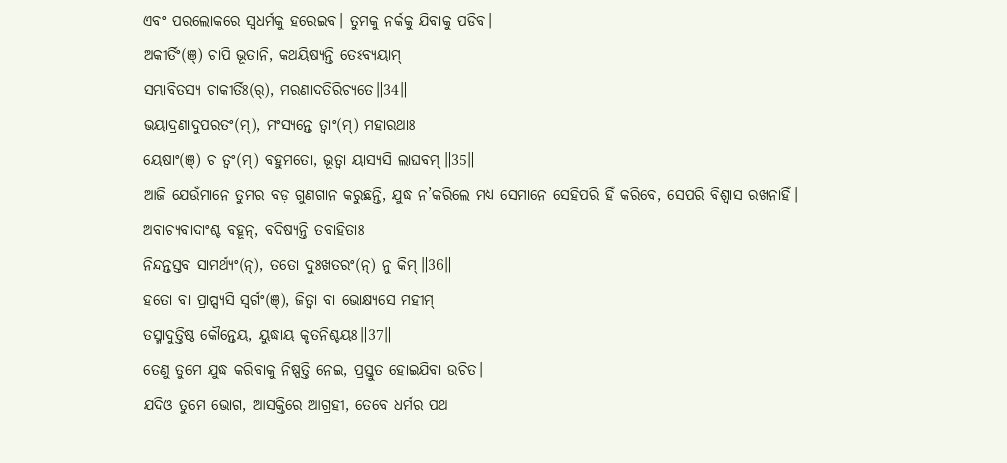ଏବଂ ପରଲୋକରେ ସ୍ୱଧର୍ମକୁ ହରେଇବ। ତୁମକୁ ନର୍କକୁ ଯିବାକୁ ପଡିବ।
ଅକୀର୍ତିଂ(ଞ୍) ଚାପି ଭୂତାନି, କଥୟିଷ୍ୟନ୍ତି ତେଽବ୍ୟୟାମ୍
ସମ୍ଭାବିତସ୍ୟ ଚାକୀର୍ତିଃ(ର୍), ମରଣାଦତିରିଚ୍ୟତେ॥34॥
ଭୟାଦ୍ରଣାଦୁପରତଂ(ମ୍), ମଂସ୍ୟନ୍ତେ ତ୍ୱାଂ(ମ୍) ମହାରଥାଃ
ୟେଷାଂ(ଞ୍) ଚ ତ୍ୱଂ(ମ୍) ବହୁମତୋ, ଭୂତ୍ୱା ୟାସ୍ୟସି ଲାଘବମ୍॥35॥
ଆଜି ଯେଉଁମାନେ ତୁମର ବଡ଼ ଗୁଣଗାନ କରୁଛନ୍ତି, ଯୁଦ୍ଧ ନ’କରିଲେ ମଧ୍ୟ ସେମାନେ ସେହିପରି ହିଁ କରିବେ, ସେପରି ବିଶ୍ୱାସ ରଖନାହିଁ।
ଅବାଚ୍ୟବାଦାଂଶ୍ଚ ବହୂନ୍, ବଦିଷ୍ୟନ୍ତି ତବାହିତାଃ
ନିନ୍ଦନ୍ତସ୍ତବ ସାମର୍ଥ୍ୟଂ(ନ୍), ତତୋ ଦୁଃଖତରଂ(ନ୍) ନୁ କିମ୍॥36॥
ହତୋ ବା ପ୍ରାପ୍ସ୍ୟସି ସ୍ୱର୍ଗଂ(ଞ୍), ଜିତ୍ୱା ବା ଭୋକ୍ଷ୍ୟସେ ମହୀମ୍
ତସ୍ମାଦୁତ୍ତିଷ୍ଠ କୌନ୍ତେୟ, ୟୁଦ୍ଧାୟ କୃତନିଶ୍ଚୟଃ॥37॥
ତେଣୁ ତୁମେ ଯୁଦ୍ଧ କରିବାକୁ ନିଷ୍ପତ୍ତି ନେଇ, ପ୍ରସ୍ତୁତ ହୋଇଯିବା ଉଚିତ।
ଯଦିଓ ତୁମେ ଭୋଗ, ଆସକ୍ତିରେ ଆଗ୍ରହୀ, ତେବେ ଧର୍ମର ପଥ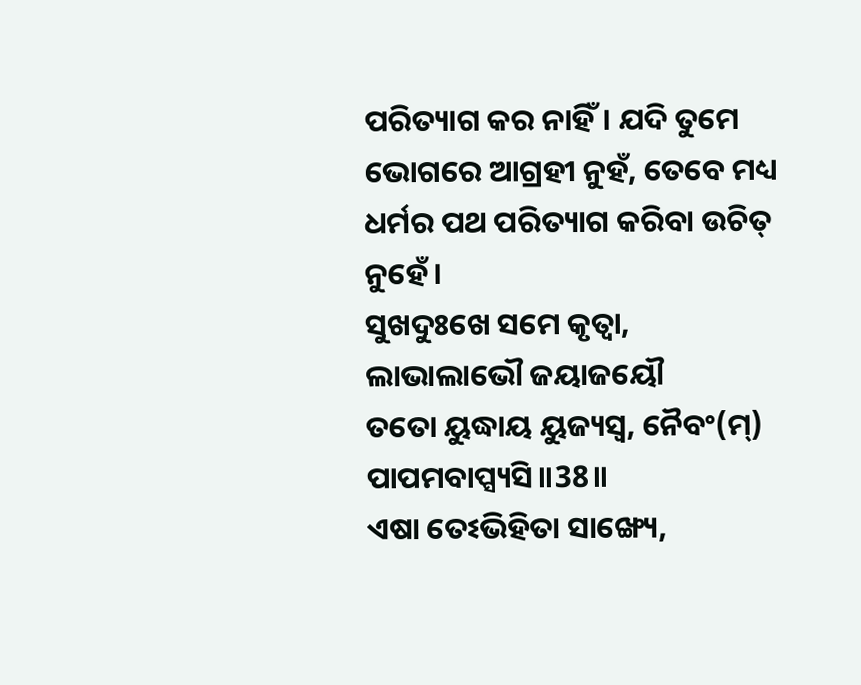ପରିତ୍ୟାଗ କର ନାହିଁ। ଯଦି ତୁମେ ଭୋଗରେ ଆଗ୍ରହୀ ନୁହଁ, ତେବେ ମଧ୍ୟ ଧର୍ମର ପଥ ପରିତ୍ୟାଗ କରିବା ଉଚିତ୍ ନୁହେଁ।
ସୁଖଦୁଃଖେ ସମେ କୃତ୍ୱା, ଲାଭାଲାଭୌ ଜୟାଜୟୌ
ତତୋ ୟୁଦ୍ଧାୟ ୟୁଜ୍ୟସ୍ୱ, ନୈବଂ(ମ୍) ପାପମବାପ୍ସ୍ୟସି॥38॥
ଏଷା ତେଽଭିହିତା ସାଙ୍ଖ୍ୟେ,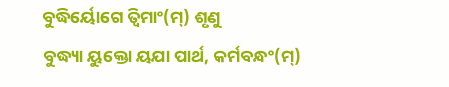ବୁଦ୍ଧିର୍ୟୋଗେ ତ୍ୱିମାଂ(ମ୍) ଶୃଣୁ
ବୁଦ୍ଧ୍ୟା ୟୁକ୍ତୋ ୟଯା ପାର୍ଥ, କର୍ମବନ୍ଧଂ(ମ୍)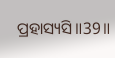ପ୍ରହାସ୍ୟସି॥39॥